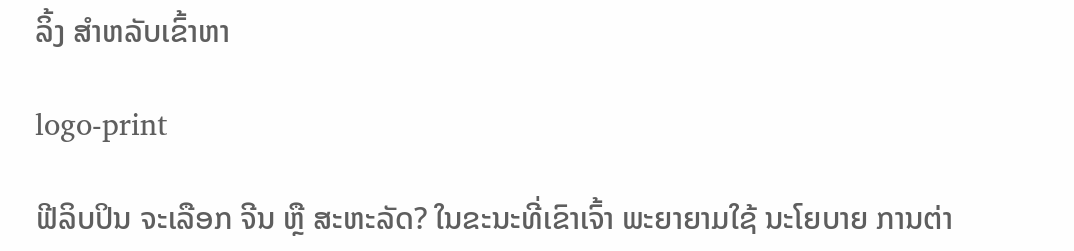ລິ້ງ ສຳຫລັບເຂົ້າຫາ

logo-print

ຟີລິບປິນ ຈະເລືອກ ຈີນ ຫຼື ສະຫະລັດ? ໃນຂະນະທີ່ເຂົາເຈົ້າ ພະຍາຍາມໃຊ້ ນະໂຍບາຍ ການຕ່າ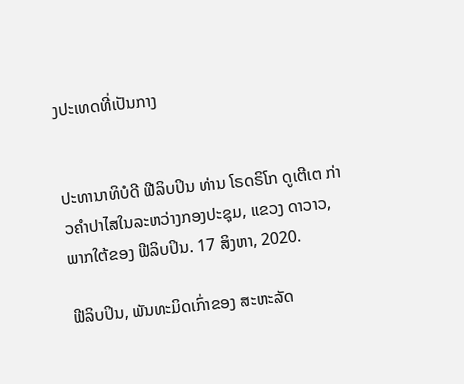ງປະເທດທີ່ເປັນກາງ


ປະທານາທິບໍດີ ຟີລິບປິນ ທ່ານ ໂຣດຣິໂກ ດູເຕີເຕ ກ່າວຄຳປາໄສໃນລະຫວ່າງກອງປະຊຸມ, ແຂວງ ດາວາວ, ພາກໃຕ້ຂອງ ຟີລິບປິນ. 17 ສິງຫາ, 2020.

ຟີລິບປິນ, ພັນທະມິດເກົ່າຂອງ ສະຫະລັດ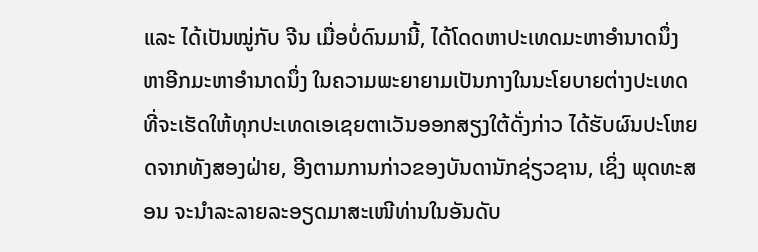ແລະ ໄດ້ເປັນໝູ່ກັບ ຈີນ ເມື່ອບໍ່ດົນມານີ້, ໄດ້ໂດດຫາປະເທດມະຫາອຳນາດນຶ່ງ ຫາອີກມະຫາອຳນາດນຶ່ງ ໃນຄວາມພະຍາຍາມເປັນກາງໃນນະໂຍບາຍຕ່າງປະເທດ ທີ່ຈະເຮັດໃຫ້ທຸກປະເທດເອເຊຍຕາເວັນອອກສຽງໃຕ້ດັ່ງກ່າວ ໄດ້ຮັບຜົນປະໂຫຍດຈາກທັງສອງຝ່າຍ, ອີງຕາມການກ່າວຂອງບັນດານັກຊ່ຽວຊານ, ເຊິ່ງ ພຸດທະສອນ ຈະນຳລະລາຍລະອຽດມາສະເໜີທ່ານໃນອັນດັບ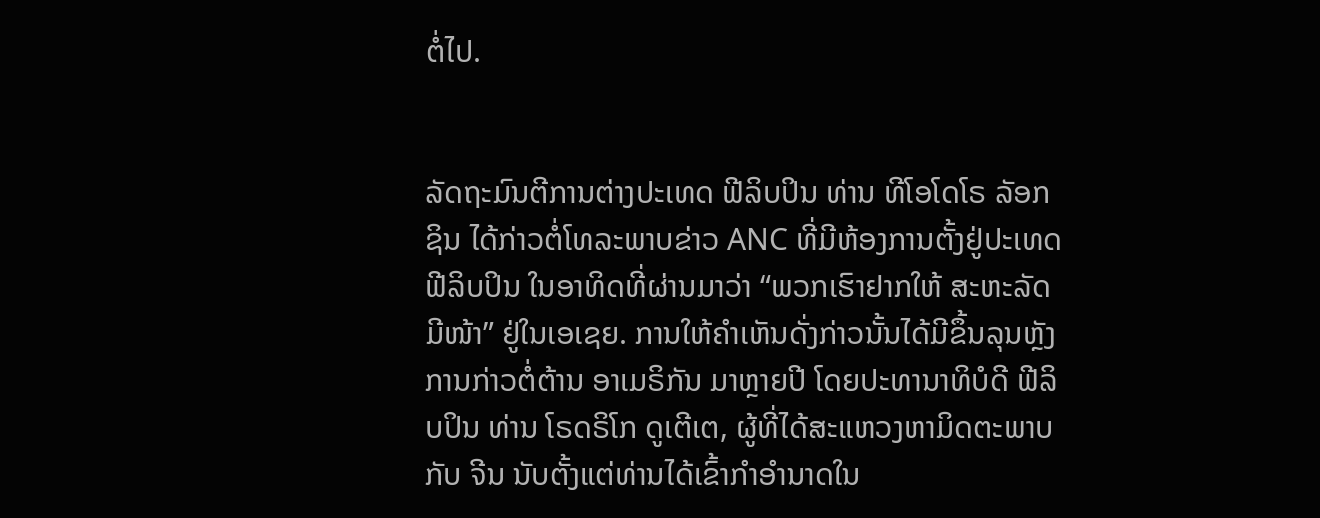ຕໍ່ໄປ.


ລັດຖະມົນຕີການຕ່າງປະເທດ ຟີລິບປິນ ທ່ານ ທີໂອໂດໂຣ ລັອກຊິນ ໄດ້ກ່າວຕໍ່ໂທລະພາບຂ່າວ ANC ທີ່ມີຫ້ອງການຕັ້ງຢູ່ປະເທດ ຟີລິບປິນ ໃນອາທິດທີ່ຜ່ານມາວ່າ “ພວກເຮົາຢາກໃຫ້ ສະຫະລັດ ມີໜ້າ” ຢູ່ໃນເອເຊຍ. ການໃຫ້ຄຳເຫັນດັ່ງກ່າວນັ້ນໄດ້ມີຂຶ້ນລຸນຫຼັງການກ່າວຕໍ່ຕ້ານ ອາເມຣິກັນ ມາຫຼາຍປີ ໂດຍປະທານາທິບໍດີ ຟີລິບປິນ ທ່ານ ໂຣດຣິໂກ ດູເຕີເຕ, ຜູ້ທີ່ໄດ້ສະແຫວງຫາມິດຕະພາບກັບ ຈີນ ນັບຕັ້ງແຕ່ທ່ານໄດ້ເຂົ້າກຳອຳນາດໃນ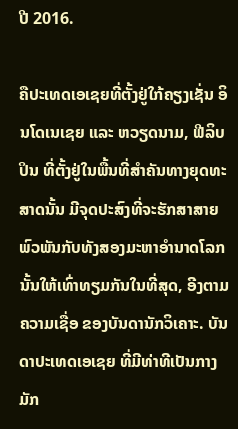ປີ 2016.

ຄືປະເທດເອເຊຍທີ່ຕັ້ງຢູ່ໃກ້ຄຽງເຊັ່ນ ອິນໂດເນເຊຍ ແລະ ຫວຽດນາມ, ຟີລິບປິນ ທີ່ຕັ້ງຢູ່ໃນພື້ນທີ່ສຳຄັນທາງຍຸດທະສາດນັ້ນ ມີຈຸດປະສົງທີ່ຈະຮັກສາສາຍພົວພັນກັບທັງສອງມະຫາອຳນາດໂລກນັ້ນໃຫ້ເທົ່າທຽມກັນໃນທີ່ສຸດ, ອີງຕາມຄວາມເຊື່ອ ຂອງບັນດານັກວິເຄາະ. ບັນດາປະເທດເອເຊຍ ທີ່ມີທ່າທີເປັນກາງມັກ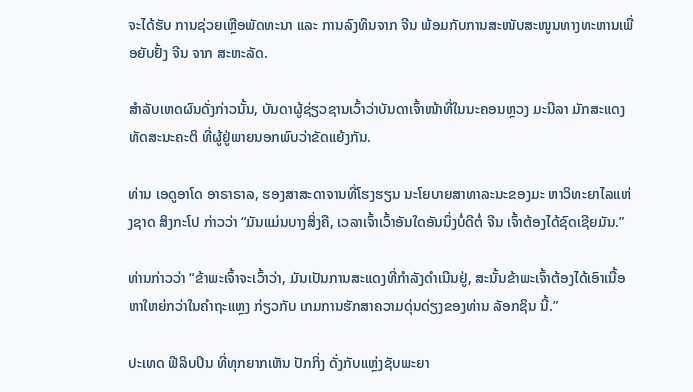ຈະໄດ້ຮັບ ການຊ່ວຍເຫຼືອພັດທະນາ ແລະ ການລົງທຶນຈາກ ຈີນ ພ້ອມກັບການສະໜັບສະໜູນທາງທະຫານເພື່ອຍັບຢັ້ງ ຈີນ ຈາກ ສະຫະລັດ.

ສຳລັບເຫດຜົນດັ່ງກ່າວນັ້ນ, ບັນດາຜູ້ຊ່ຽວຊານເວົ້າວ່າບັນດາເຈົ້າໜ້າທີ່ໃນນະຄອນຫຼວງ ມະນີລາ ມັກສະແດງທັດສະນະຄະຕິ ທີ່ຜູ້ຢູ່ພາຍນອກພົບວ່າຂັດແຍ້ງກັນ.

ທ່ານ ເອດູອາໂດ ອາຣາຣາລ, ຮອງສາສະດາຈານທີ່ໂຮງຮຽນ ນະໂຍບາຍສາທາລະນະຂອງມະ ຫາວິທະຍາໄລແຫ່ງຊາດ ສິງກະໂປ ກ່າວວ່າ “ມັນແມ່ນບາງສິ່ງຄື, ເວລາເຈົ້າເວົ້າອັນໃດອັນນຶ່ງບໍ່ດີຕໍ່ ຈີນ ເຈົ້າຕ້ອງໄດ້ຊົດເຊີຍມັນ.”

ທ່ານກ່າວວ່າ “ຂ້າພະເຈົ້າຈະເວົ້າວ່າ, ມັນເປັນການສະແດງທີ່ກຳລັງດຳເນີນຢູ່, ສະນັ້ນຂ້າພະເຈົ້າຕ້ອງໄດ້ເອົາເນື້ອຫາໃຫຍ່ກວ່າໃນຄຳຖະແຫຼງ ກ່ຽວກັບ ເກມການຮັກສາຄວາມດຸ່ນດ່ຽງຂອງທ່ານ ລັອກຊິນ ນີ້.”

ປະເທດ ຟີລິບປິນ ທີ່ທຸກຍາກເຫັນ ປັກກິ່ງ ດັ່ງກັບແຫຼ່ງຊັບພະຍາ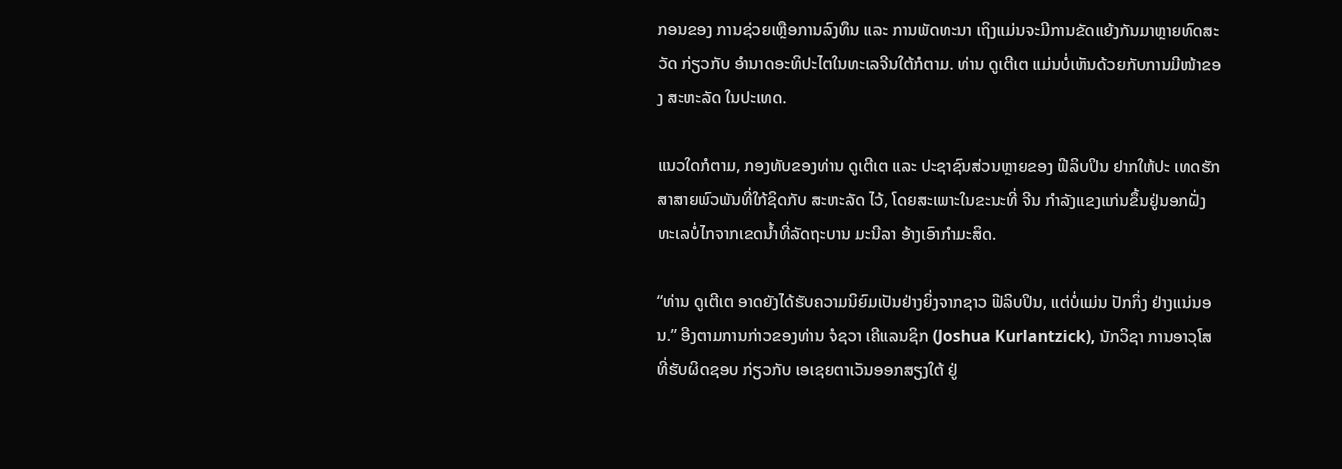ກອນຂອງ ການຊ່ວຍເຫຼືອການລົງທຶນ ແລະ ການພັດທະນາ ເຖິງແມ່ນຈະມີການຂັດແຍ້ງກັນມາຫຼາຍທົດສະວັດ ກ່ຽວກັບ ອຳນາດອະທິປະໄຕໃນທະເລຈີນໃຕ້ກໍຕາມ. ທ່ານ ດູເຕີເຕ ແມ່ນບໍ່ເຫັນດ້ວຍກັບການມີໜ້າຂອງ ສະຫະລັດ ໃນປະເທດ.

ແນວໃດກໍຕາມ, ກອງທັບຂອງທ່ານ ດູເຕີເຕ ແລະ ປະຊາຊົນສ່ວນຫຼາຍຂອງ ຟີລິບປິນ ຢາກໃຫ້ປະ ເທດຮັກສາສາຍພົວພັນທີ່ໃກ້ຊິດກັບ ສະຫະລັດ ໄວ້, ໂດຍສະເພາະໃນຂະນະທີ່ ຈີນ ກຳລັງແຂງແກ່ນຂຶ້ນຢູ່ນອກຝັ່ງທະເລບໍ່ໄກຈາກເຂດນໍ້າທີ່ລັດຖະບານ ມະນີລາ ອ້າງເອົາກຳມະສິດ.

“ທ່ານ ດູເຕີເຕ ອາດຍັງໄດ້ຮັບຄວາມນິຍົມເປັນຢ່າງຍິ່ງຈາກຊາວ ຟີລິບປິນ, ແຕ່ບໍ່ແມ່ນ ປັກກິ່ງ ຢ່າງແນ່ນອນ.” ອີງຕາມການກ່າວຂອງທ່ານ ຈໍຊວາ ເຄີແລນຊິກ (Joshua Kurlantzick), ນັກວິຊາ ການອາວຸໂສທີ່ຮັບຜິດຊອບ ກ່ຽວກັບ ເອເຊຍຕາເວັນອອກສຽງໃຕ້ ຢູ່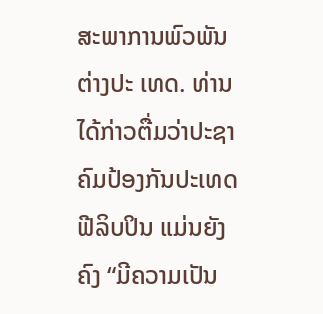ສະພາການພົວພັນຕ່າງປະ ເທດ. ທ່ານ ໄດ້ກ່າວຕື່ມວ່າປະຊາຄົມປ້ອງກັນປະເທດ ຟີລິບປິນ ແມ່ນຍັງຄົງ “ມີຄວາມເປັນ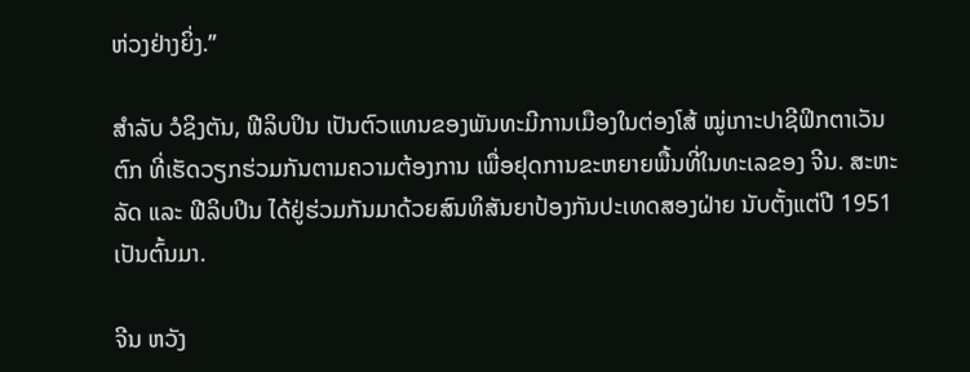ຫ່ວງຢ່າງຍິ່ງ.”

ສຳລັບ ວໍຊິງຕັນ, ຟີລິບປິນ ເປັນຕົວແທນຂອງພັນທະມີການເມືອງໃນຕ່ອງໂສ້ ໝູ່ເກາະປາຊີຟິກຕາເວັນຕົກ ທີ່ເຮັດວຽກຮ່ວມກັນຕາມຄວາມຕ້ອງການ ເພື່ອຢຸດການຂະຫຍາຍພື້ນທີ່ໃນທະເລຂອງ ຈີນ. ສະຫະລັດ ແລະ ຟີລິບປິນ ໄດ້ຢູ່ຮ່ວມກັນມາດ້ວຍສົນທິສັນຍາປ້ອງກັນປະເທດສອງຝ່າຍ ນັບຕັ້ງແຕ່ປີ 1951 ເປັນຕົ້ນມາ.

ຈີນ ຫວັງ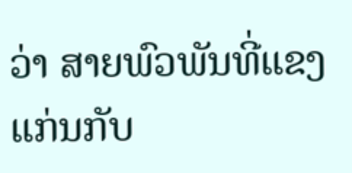ວ່າ ສາຍພົວພັນທີ່ແຂງແກ່ນກັບ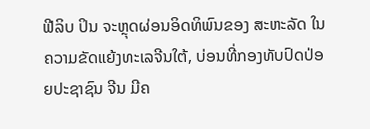ຟີລິບ ປິນ ຈະຫຼຸດຜ່ອນອິດທິພົນຂອງ ສະຫະລັດ ໃນຄວາມຂັດແຍ້ງທະເລຈີນໃຕ້, ບ່ອນທີ່ກອງທັບປົດປ່ອຍປະຊາຊົນ ຈີນ ມີຄ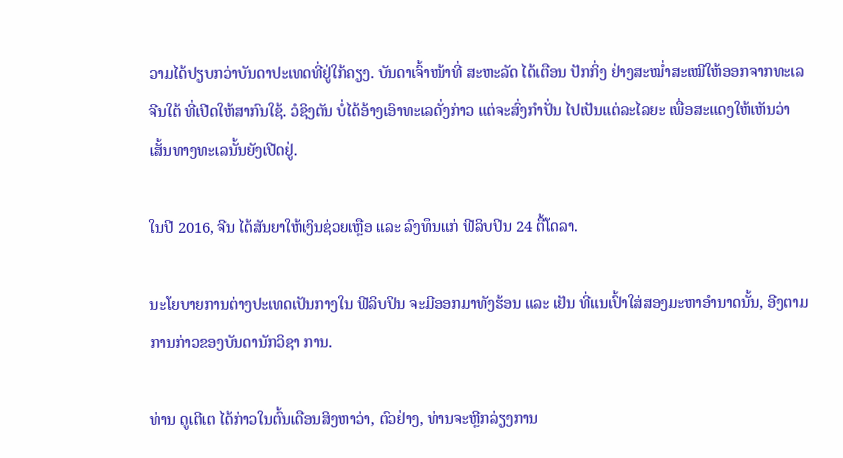ວາມໄດ້ປຽບກວ່າບັນດາປະເທດທີ່ຢູ່ໃກ້ຄຽງ. ບັນດາເຈົ້າໜ້າທີ່ ສະຫະລັດ ໄດ້ເຕືອນ ປັກກິ່ງ ຢ່າງສະໝໍ່າສະເໝີໃຫ້ອອກຈາກທະເລຈີນໃຕ້ ທີ່ເປີດໃຫ້ສາກົນໃຊ້. ວໍຊິງຕັນ ບໍ່ໄດ້ອ້າງເອົາທະເລດັ່ງກ່າວ ແຕ່ຈະສົ່ງກຳປັ່ນ ໄປເປັນແຕ່ລະໄລຍະ ເພື່ອສະແດງໃຫ້ເຫັນວ່າ ເສັ້ນທາງທະເລນັ້ນຍັງເປີດຢູ່.

ໃນປີ 2016, ຈີນ ໄດ້ສັນຍາໃຫ້ເງິນຊ່ວຍເຫຼືອ ແລະ ລົງທຶນແກ່ ຟີລິບປິນ 24 ຕື້ໂດລາ.

ນະໂຍບາຍການຕ່າງປະເທດເປັນກາງໃນ ຟີລິບປິນ ຈະມີອອກມາທັງຮ້ອນ ແລະ ເຢັນ ທີ່ແນເປົ້າໃສ່ສອງມະຫາອຳນາດນັ້ນ, ອີງຕາມການກ່າວຂອງບັນດານັກວິຊາ ການ.

ທ່ານ ດູເຕີເຕ ໄດ້ກ່າວໃນຕົ້ນເດືອນສິງຫາວ່າ, ຕົວຢ່າງ, ທ່ານຈະຫຼີກລ່ຽງການ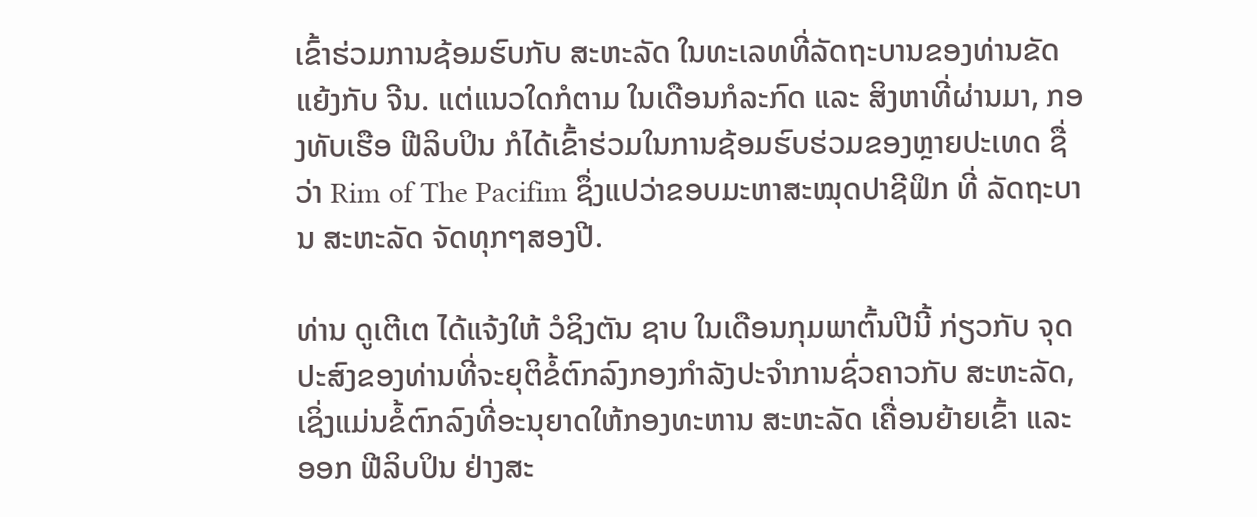ເຂົ້າຮ່ວມການຊ້ອມຮົບກັບ ສະຫະລັດ ໃນທະເລທທີ່ລັດຖະບານຂອງທ່ານຂັດ ແຍ້ງກັບ ຈີນ. ແຕ່ແນວໃດກໍຕາມ ໃນເດືອນກໍລະກົດ ແລະ ສິງຫາທີ່ຜ່ານມາ, ກອງທັບເຮືອ ຟີລິບປິນ ກໍໄດ້ເຂົ້າຮ່ວມໃນການຊ້ອມຮົບຮ່ວມຂອງຫຼາຍປະເທດ ຊື່ວ່າ Rim of The Pacifim ຊຶ່ງແປວ່າຂອບມະຫາສະໝຸດປາຊີຟິກ ທີ່ ລັດຖະບານ ສະຫະລັດ ຈັດທຸກໆສອງປີ.

ທ່ານ ດູເຕີເຕ ໄດ້ແຈ້ງໃຫ້ ວໍຊິງຕັນ ຊາບ ໃນເດືອນກຸມພາຕົ້ນປີນີ້ ກ່ຽວກັບ ຈຸດປະສົງຂອງທ່ານທີ່ຈະຍຸຕິຂໍ້ຕົກລົງກອງກຳລັງປະຈຳການຊົ່ວຄາວກັບ ສະຫະລັດ, ເຊິ່ງແມ່ນຂໍ້ຕົກລົງທີ່ອະນຸຍາດໃຫ້ກອງທະຫານ ສະຫະລັດ ເຄື່ອນຍ້າຍເຂົ້າ ແລະ ອອກ ຟີລິບປິນ ຢ່າງສະ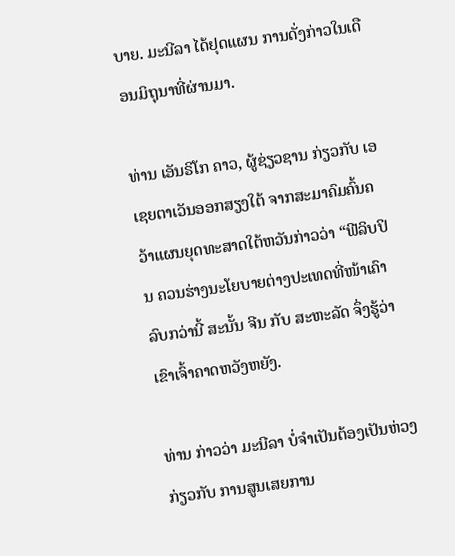ບາຍ. ມະນີລາ ໄດ້ຢຸດແຜນ ການດັ່ງກ່າວໃນເດືອນມິຖຸນາທີ່ຜ່ານມາ.

ທ່ານ ເອັນຣິໂກ ຄາວ, ຜູ້ຊ່ຽວຊານ ກ່ຽວກັບ ເອເຊຍຕາເວັນອອກສຽງໃຕ້ ຈາກສະມາຄົມຄົ້ນຄວ້າແຜນຍຸດທະສາດໃຕ້ຫວັນກ່າວວ່າ “ຟີລິບປິນ ຄວນຮ່າງນະໂຍບາຍຕ່າງປະເທດທີ່ໜ້າເຄົາລົບກວ່ານີ້ ສະນັ້ນ ຈີນ ກັບ ສະຫະລັດ ຈຶ່ງຮູ້ວ່າເຂົາເຈົ້າຄາດຫວັງຫຍັງ.

ທ່ານ ກ່າວວ່າ ມະນີລາ ບໍ່ຈຳເປັນຕ້ອງເປັນຫ່ວງ ກ່ຽວກັບ ການສູນເສຍການ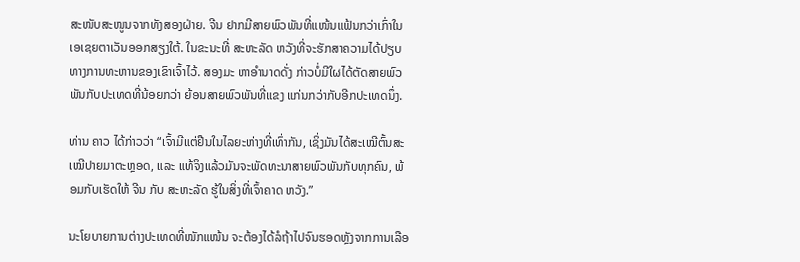ສະໜັບສະໜູນຈາກທັງສອງຝ່າຍ. ຈີນ ຢາກມີສາຍພົວພັນທີ່ແໜ້ນແຟ້ນກວ່າເກົ່າໃນເອເຊຍຕາເວັນອອກສຽງໃຕ້. ໃນຂະນະທີ່ ສະຫະລັດ ຫວັງທີ່ຈະຮັກສາຄວາມໄດ້ປຽບທາງການທະຫານຂອງເຂົາເຈົ້າໄວ້. ສອງມະ ຫາອຳນາດດັ່ງ ກ່າວບໍ່ມີໃຜໄດ້ຕັດສາຍພົວພັນກັບປະເທດທີ່ນ້ອຍກວ່າ ຍ້ອນສາຍພົວພັນທີ່ແຂງ ແກ່ນກວ່າກັບອີກປະເທດນຶ່ງ.

ທ່ານ ຄາວ ໄດ້ກ່າວວ່າ “ເຈົ້າມີແຕ່ຢືນໃນໄລຍະຫ່າງທີ່ເທົ່າກັນ, ເຊິ່ງມັນໄດ້ສະເໝີຕົ້ນສະເໝີປາຍມາຕະຫຼອດ, ແລະ ແທ້ຈິງແລ້ວມັນຈະພັດທະນາສາຍພົວພັນກັບທຸກຄົນ, ພ້ອມກັບເຮັດໃຫ້ ຈີນ ກັບ ສະຫະລັດ ຮູ້ໃນສິ່ງທີ່ເຈົ້າຄາດ ຫວັງ.”

ນະໂຍບາຍການຕ່າງປະເທດທີ່ໜັກແໜ້ນ ຈະຕ້ອງໄດ້ລໍຖ້າໄປຈົນຮອດຫຼັງຈາກການເລືອ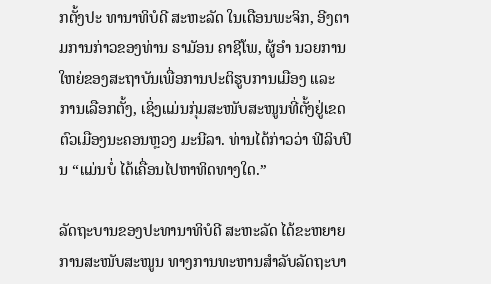ກຕັ້ງປະ ທານາທິບໍດີ ສະຫະລັດ ໃນເດືອນພະຈິກ, ອີງຕາມການກ່າວຂອງທ່ານ ຣາມັອນ ຄາຊີໂພ, ຜູ້ອຳ ນວຍການໃຫຍ່ຂອງສະຖາບັນເພື່ອການປະຕິຮູບການເມືອງ ແລະ ການເລືອກຕັ້ງ, ເຊິ່ງແມ່ນກຸ່ມສະໜັບສະໜູນທີ່ຕັ້ງຢູ່ເຂດຕົວເມືອງນະຄອນຫຼວງ ມະນີລາ. ທ່ານໄດ້ກ່າວວ່າ ຟີລິບປິນ “ແມ່ນບໍ່ ໄດ້ເຄື່ອນໄປຫາທິດທາງໃດ.”

ລັດຖະບານຂອງປະທານາທິບໍດີ ສະຫະລັດ ໄດ້ຂະຫຍາຍການສະໜັບສະໜູນ ທາງການທະຫານສຳລັບລັດຖະບາ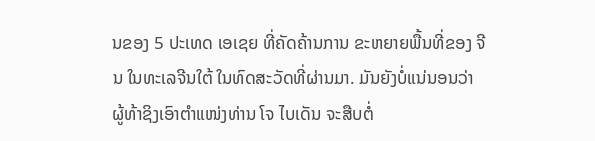ນຂອງ 5 ປະເທດ ເອເຊຍ ທີ່ຄັດຄ້ານການ ຂະຫຍາຍພື້ນທີ່ຂອງ ຈີນ ໃນທະເລຈີນໃຕ້ ໃນທົດສະວັດທີ່ຜ່ານມາ. ມັນຍັງບໍ່ແນ່ນອນວ່າ ຜູ້ທ້າຊິງເອົາຕຳແໜ່ງທ່ານ ໂຈ ໄບເດັນ ຈະສືບຕໍ່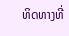ທິດທາງທີ່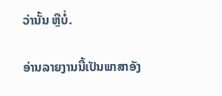ວ່ານັ້ນ ຫຼືບໍ່.

ອ່ານລາຍງານນີ້ເປັນພາສາອັງ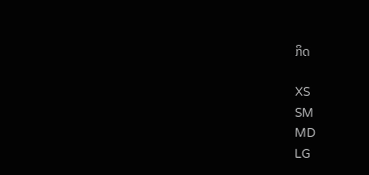ກິດ

XS
SM
MD
LG